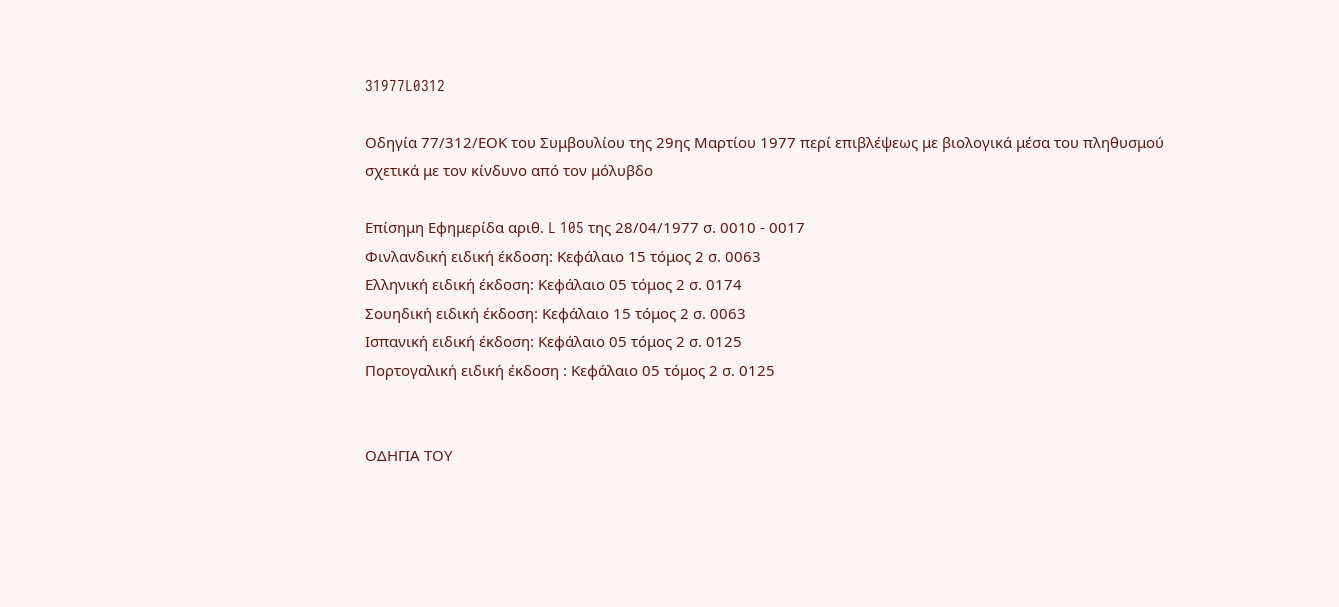31977L0312

Οδηγία 77/312/ΕΟΚ του Συμβουλίου της 29ης Μαρτίου 1977 περί επιβλέψεως με βιολογικά μέσα του πληθυσμού σχετικά με τον κίνδυνο από τον μόλυβδο

Επίσημη Εφημερίδα αριθ. L 105 της 28/04/1977 σ. 0010 - 0017
Φινλανδική ειδική έκδοση: Κεφάλαιο 15 τόμος 2 σ. 0063
Ελληνική ειδική έκδοση: Κεφάλαιο 05 τόμος 2 σ. 0174
Σουηδική ειδική έκδοση: Κεφάλαιο 15 τόμος 2 σ. 0063
Ισπανική ειδική έκδοση: Κεφάλαιο 05 τόμος 2 σ. 0125
Πορτογαλική ειδική έκδοση : Κεφάλαιο 05 τόμος 2 σ. 0125


ΟΔΗΓΙΑ ΤΟΥ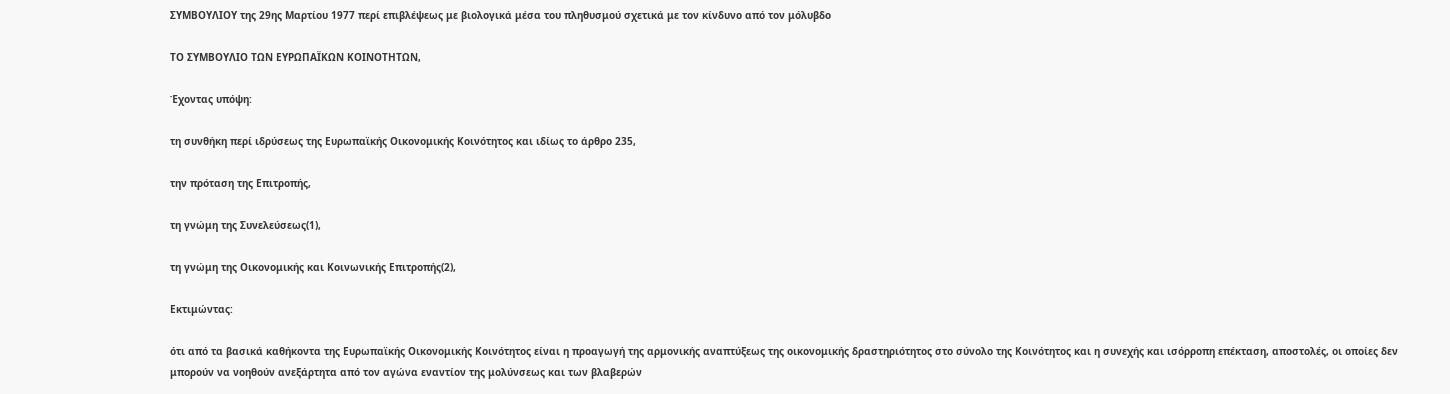ΣΥΜΒΟΥΛΙΟΥ της 29ης Μαρτίου 1977 περί επιβλέψεως με βιολογικά μέσα του πληθυσμού σχετικά με τον κίνδυνο από τον μόλυβδο

ΤΟ ΣΥΜΒΟΥΛΙΟ ΤΩΝ ΕΥΡΩΠΑΪΚΩΝ ΚΟΙΝΟΤΗΤΩΝ,

Έχοντας υπόψη:

τη συνθήκη περί ιδρύσεως της Ευρωπαϊκής Οικονομικής Κοινότητος και ιδίως το άρθρο 235,

την πρόταση της Επιτροπής,

τη γνώμη της Συνελεύσεως(1),

τη γνώμη της Οικονομικής και Κοινωνικής Επιτροπής(2),

Εκτιμώντας:

ότι από τα βασικά καθήκοντα της Ευρωπαϊκής Οικονομικής Κοινότητος είναι η προαγωγή της αρμονικής αναπτύξεως της οικονομικής δραστηριότητος στο σύνολο της Κοινότητος και η συνεχής και ισόρροπη επέκταση, αποστολές, οι οποίες δεν μπορούν να νοηθούν ανεξάρτητα από τον αγώνα εναντίον της μολύνσεως και των βλαβερών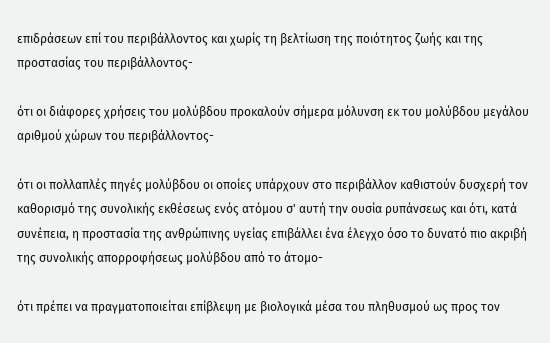επιδράσεων επί του περιβάλλοντος και χωρίς τη βελτίωση της ποιότητος ζωής και της προστασίας του περιβάλλοντος-

ότι οι διάφορες χρήσεις του μολύβδου προκαλούν σήμερα μόλυνση εκ του μολύβδου μεγάλου αριθμού χώρων του περιβάλλοντος-

ότι οι πολλαπλές πηγές μολύβδου οι οποίες υπάρχουν στο περιβάλλον καθιστούν δυσχερή τον καθορισμό της συνολικής εκθέσεως ενός ατόμου σ' αυτή την ουσία ρυπάνσεως και ότι, κατά συνέπεια, η προστασία της ανθρώπινης υγείας επιβάλλει ένα έλεγχο όσο το δυνατό πιο ακριβή της συνολικής απορροφήσεως μολύβδου από το άτομο-

ότι πρέπει να πραγματοποιείται επίβλεψη με βιολογικά μέσα του πληθυσμού ως προς τον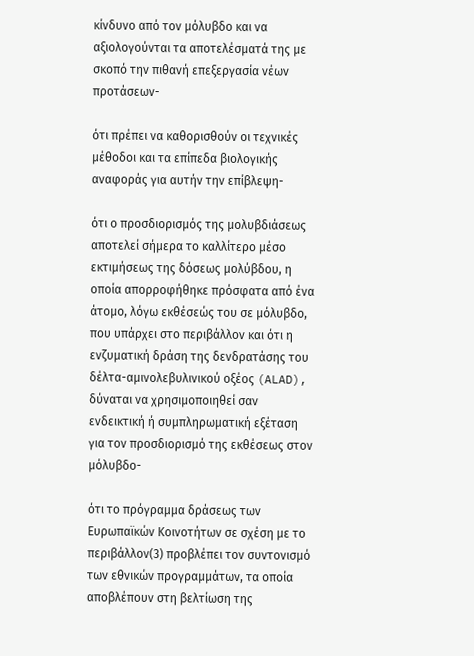κίνδυνο από τον μόλυβδο και να αξιολογούνται τα αποτελέσματά της με σκοπό την πιθανή επεξεργασία νέων προτάσεων-

ότι πρέπει να καθορισθούν οι τεχνικές μέθοδοι και τα επίπεδα βιολογικής αναφοράς για αυτήν την επίβλεψη-

ότι ο προσδιορισμός της μολυβδιάσεως αποτελεί σήμερα το καλλίτερο μέσο εκτιμήσεως της δόσεως μολύβδου, η οποία απορροφήθηκε πρόσφατα από ένα άτομο, λόγω εκθέσεώς του σε μόλυβδο, που υπάρχει στο περιβάλλον και ότι η ενζυματική δράση της δενδρατάσης του δέλτα-αμινολεβυλινικού οξέος (ALAD), δύναται να χρησιμοποιηθεί σαν ενδεικτική ή συμπληρωματική εξέταση για τον προσδιορισμό της εκθέσεως στον μόλυβδο-

ότι το πρόγραμμα δράσεως των Ευρωπαϊκών Κοινοτήτων σε σχέση με το περιβάλλον(3) προβλέπει τον συντονισμό των εθνικών προγραμμάτων, τα οποία αποβλέπουν στη βελτίωση της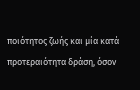ποιότητος ζωής και μία κατά προτεραιότητα δράση, όσον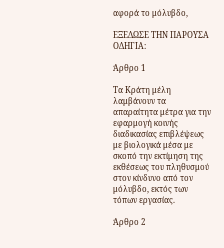αφορά το μόλυβδο,

ΕΞΕΔΩΣΕ ΤΗΝ ΠΑΡΟΥΣΑ ΟΔΗΓΙΑ:

Άρθρο 1

Τα Κράτη μέλη λαμβάνουν τα απαραίτητα μέτρα για την εφαρμογή κοινής διαδικασίας επιβλέψεως με βιολογικά μέσα με σκοπό την εκτίμηση της εκθέσεως του πληθυσμού στον κίνδυνο από τον μόλυβδο, εκτός των τόπων εργασίας.

Άρθρο 2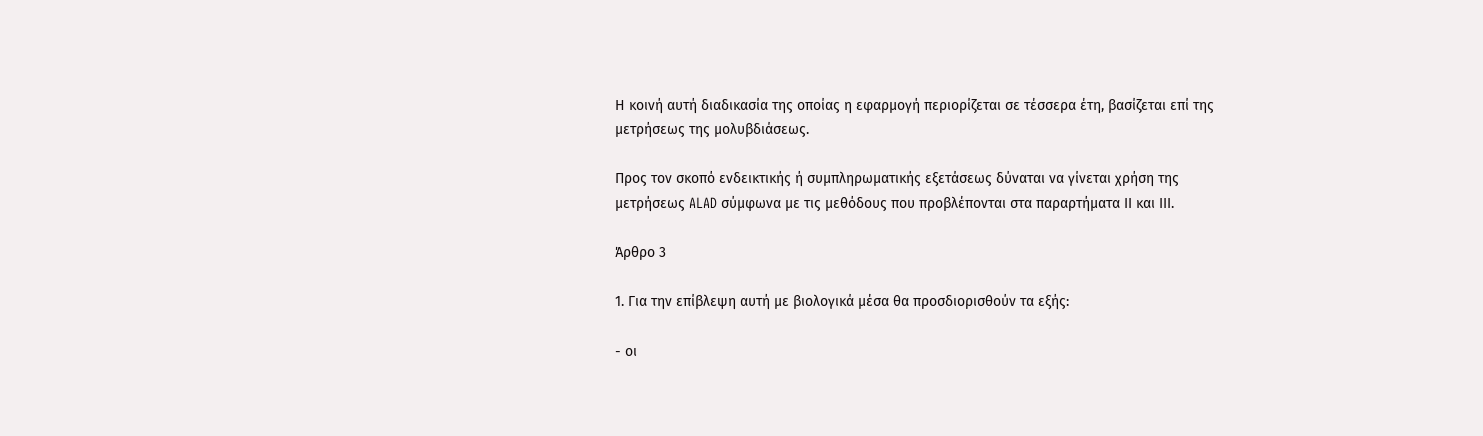Η κοινή αυτή διαδικασία της οποίας η εφαρμογή περιορίζεται σε τέσσερα έτη, βασίζεται επί της μετρήσεως της μολυβδιάσεως.

Προς τον σκοπό ενδεικτικής ή συμπληρωματικής εξετάσεως δύναται να γίνεται χρήση της μετρήσεως ALAD σύμφωνα με τις μεθόδους που προβλέπονται στα παραρτήματα ΙΙ και ΙΙΙ.

Άρθρο 3

1. Για την επίβλεψη αυτή με βιολογικά μέσα θα προσδιορισθούν τα εξής:

- οι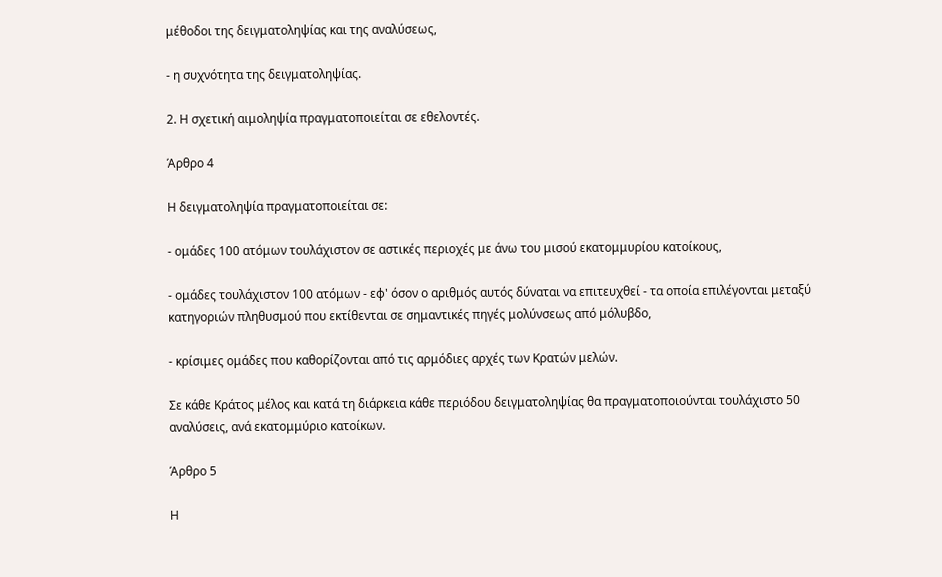μέθοδοι της δειγματοληψίας και της αναλύσεως,

- η συχνότητα της δειγματοληψίας.

2. Η σχετική αιμοληψία πραγματοποιείται σε εθελοντές.

Άρθρο 4

Η δειγματοληψία πραγματοποιείται σε:

- ομάδες 100 ατόμων τουλάχιστον σε αστικές περιοχές με άνω του μισού εκατομμυρίου κατοίκους,

- ομάδες τουλάχιστον 100 ατόμων - εφ' όσον ο αριθμός αυτός δύναται να επιτευχθεί - τα οποία επιλέγονται μεταξύ κατηγοριών πληθυσμού που εκτίθενται σε σημαντικές πηγές μολύνσεως από μόλυβδο,

- κρίσιμες ομάδες που καθορίζονται από τις αρμόδιες αρχές των Κρατών μελών.

Σε κάθε Κράτος μέλος και κατά τη διάρκεια κάθε περιόδου δειγματοληψίας θα πραγματοποιούνται τουλάχιστο 50 αναλύσεις, ανά εκατομμύριο κατοίκων.

Άρθρο 5

Η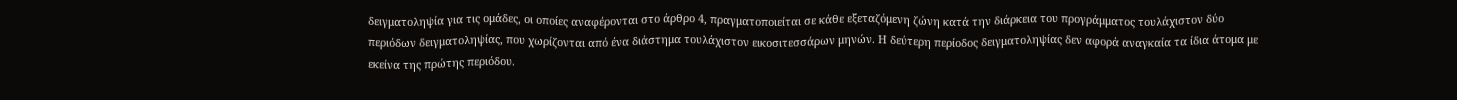δειγματοληψία για τις ομάδες, οι οποίες αναφέρονται στο άρθρο 4, πραγματοποιείται σε κάθε εξεταζόμενη ζώνη κατά την διάρκεια του προγράμματος τουλάχιστον δύο περιόδων δειγματοληψίας, που χωρίζονται από ένα διάστημα τουλάχιστον εικοσιτεσσάρων μηνών. Η δεύτερη περίοδος δειγματοληψίας δεν αφορά αναγκαία τα ίδια άτομα με εκείνα της πρώτης περιόδου.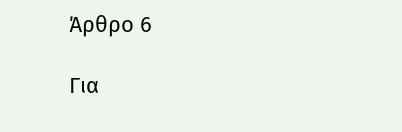Άρθρο 6

Για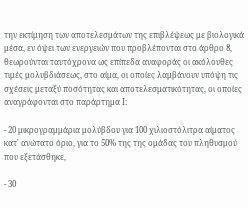την εκτίμηση των αποτελεσμάτων της επιβλέψεως με βιολογικά μέσα, εν όψει των ενεργειών που προβλέπονται στο άρθρο 8, θεωρούνται ταυτόχρονα ως επίπεδα αναφοράς οι ακόλουθες τιμές μολυβδιάσεως, στο αίμα, οι οποίες λαμβάνουν υπόψη τις σχέσεις μεταξύ ποσότητας και αποτελεσματικότητας, οι οποίες αναγράφονται στο παράρτημα Ι:

- 20 μικρογραμμάρια μολύβδου για 100 χιλιοστόλιτρα αίματος κατ' ανώτατο όριο, για το 50% της της ομάδας του πληθυσμού που εξετάσθηκε,

- 30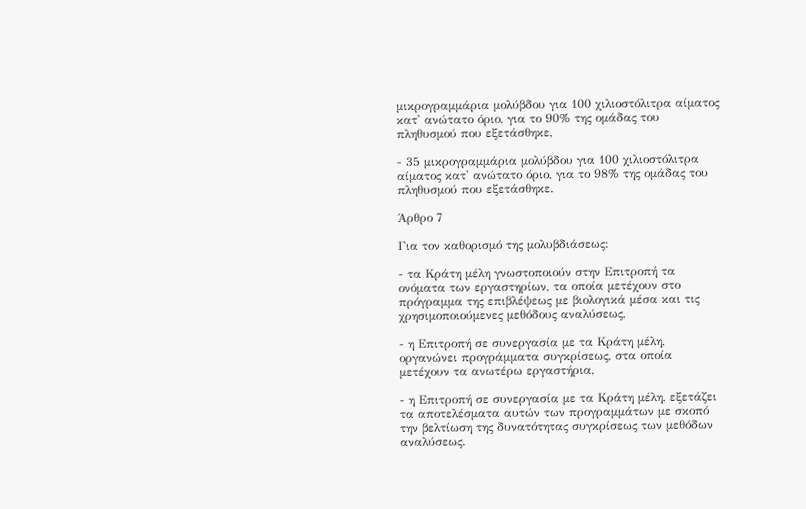μικρογραμμάρια μολύβδου για 100 χιλιοστόλιτρα αίματος κατ' ανώτατο όριο, για το 90% της ομάδας του πληθυσμού που εξετάσθηκε,

- 35 μικρογραμμάρια μολύβδου για 100 χιλιοστόλιτρα αίματος κατ' ανώτατο όριο, για το 98% της ομάδας του πληθυσμού που εξετάσθηκε.

Άρθρο 7

Για τον καθορισμό της μολυβδιάσεως:

- τα Κράτη μέλη γνωστοποιούν στην Επιτροπή τα ονόματα των εργαστηρίων, τα οποία μετέχουν στο πρόγραμμα της επιβλέψεως με βιολογικά μέσα και τις χρησιμοποιούμενες μεθόδους αναλύσεως,

- η Επιτροπή σε συνεργασία με τα Κράτη μέλη, οργανώνει προγράμματα συγκρίσεως, στα οποία μετέχουν τα ανωτέρω εργαστήρια,

- η Επιτροπή σε συνεργασία με τα Κράτη μέλη, εξετάζει τα αποτελέσματα αυτών των προγραμμάτων με σκοπό την βελτίωση της δυνατότητας συγκρίσεως των μεθόδων αναλύσεως.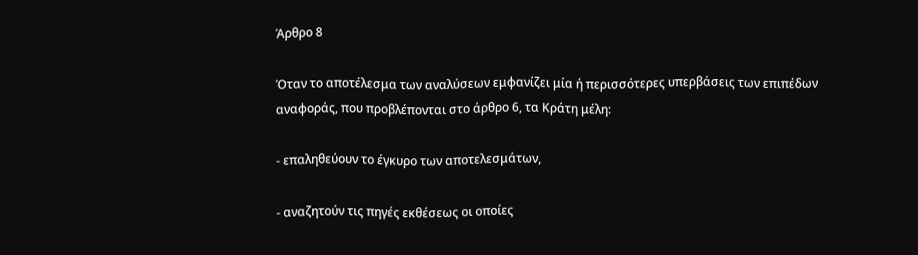Άρθρο 8

Όταν το αποτέλεσμα των αναλύσεων εμφανίζει μία ή περισσότερες υπερβάσεις των επιπέδων αναφοράς, που προβλέπονται στο άρθρο 6, τα Κράτη μέλη:

- επαληθεύουν το έγκυρο των αποτελεσμάτων,

- αναζητούν τις πηγές εκθέσεως οι οποίες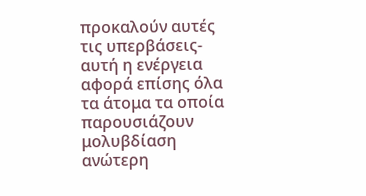προκαλούν αυτές τις υπερβάσεις- αυτή η ενέργεια αφορά επίσης όλα τα άτομα τα οποία παρουσιάζουν μολυβδίαση ανώτερη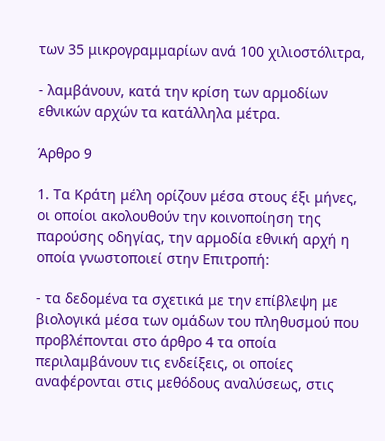των 35 μικρογραμμαρίων ανά 100 χιλιοστόλιτρα,

- λαμβάνουν, κατά την κρίση των αρμοδίων εθνικών αρχών τα κατάλληλα μέτρα.

Άρθρο 9

1. Τα Κράτη μέλη ορίζουν μέσα στους έξι μήνες, οι οποίοι ακολουθούν την κοινοποίηση της παρούσης οδηγίας, την αρμοδία εθνική αρχή η οποία γνωστοποιεί στην Επιτροπή:

- τα δεδομένα τα σχετικά με την επίβλεψη με βιολογικά μέσα των ομάδων του πληθυσμού που προβλέπονται στο άρθρο 4 τα οποία περιλαμβάνουν τις ενδείξεις, οι οποίες αναφέρονται στις μεθόδους αναλύσεως, στις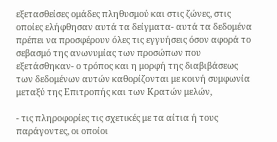εξετασθείσες ομάδες πληθυσμού και στις ζώνες, στις οποίες ελήφθησαν αυτά τα δείγματα- αυτά τα δεδομένα πρέπει να προσφέρουν όλες τις εγγυήσεις όσον αφορά το σεβασμό της ανωνυμίας των προσώπων που εξετάσθηκαν- ο τρόπος και η μορφή της διαβιβάσεως των δεδομένων αυτών καθορίζονται με κοινή συμφωνία μεταξύ της Επιτροπής και των Κρατών μελών,

- τις πληροφορίες τις σχετικές με τα αίτια ή τους παράγοντες, οι οποίοι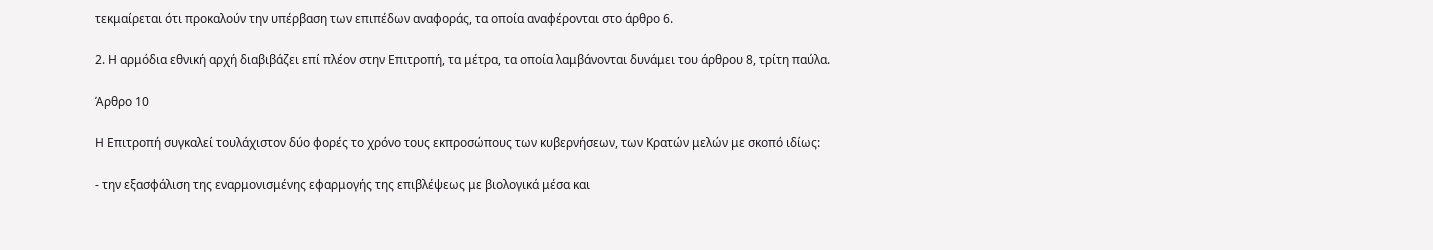τεκμαίρεται ότι προκαλούν την υπέρβαση των επιπέδων αναφοράς, τα οποία αναφέρονται στο άρθρο 6.

2. Η αρμόδια εθνική αρχή διαβιβάζει επί πλέον στην Επιτροπή, τα μέτρα, τα οποία λαμβάνονται δυνάμει του άρθρου 8, τρίτη παύλα.

Άρθρο 10

Η Επιτροπή συγκαλεί τουλάχιστον δύο φορές το χρόνο τους εκπροσώπους των κυβερνήσεων, των Κρατών μελών με σκοπό ιδίως:

- την εξασφάλιση της εναρμονισμένης εφαρμογής της επιβλέψεως με βιολογικά μέσα και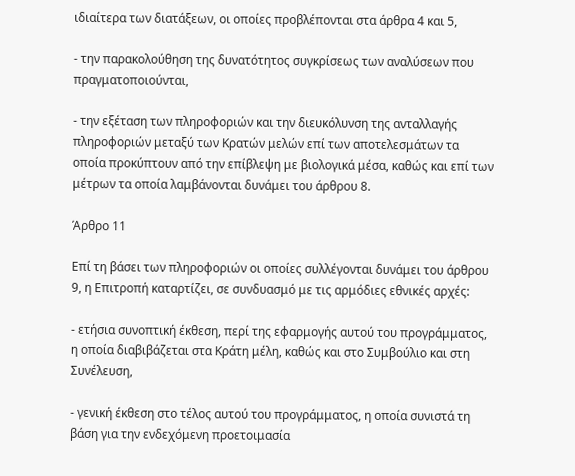ιδιαίτερα των διατάξεων, οι οποίες προβλέπονται στα άρθρα 4 και 5,

- την παρακολούθηση της δυνατότητος συγκρίσεως των αναλύσεων που πραγματοποιούνται,

- την εξέταση των πληροφοριών και την διευκόλυνση της ανταλλαγής πληροφοριών μεταξύ των Κρατών μελών επί των αποτελεσμάτων τα οποία προκύπτουν από την επίβλεψη με βιολογικά μέσα, καθώς και επί των μέτρων τα οποία λαμβάνονται δυνάμει του άρθρου 8.

Άρθρο 11

Επί τη βάσει των πληροφοριών οι οποίες συλλέγονται δυνάμει του άρθρου 9, η Επιτροπή καταρτίζει, σε συνδυασμό με τις αρμόδιες εθνικές αρχές:

- ετήσια συνοπτική έκθεση, περί της εφαρμογής αυτού του προγράμματος, η οποία διαβιβάζεται στα Κράτη μέλη, καθώς και στο Συμβούλιο και στη Συνέλευση,

- γενική έκθεση στο τέλος αυτού του προγράμματος, η οποία συνιστά τη βάση για την ενδεχόμενη προετοιμασία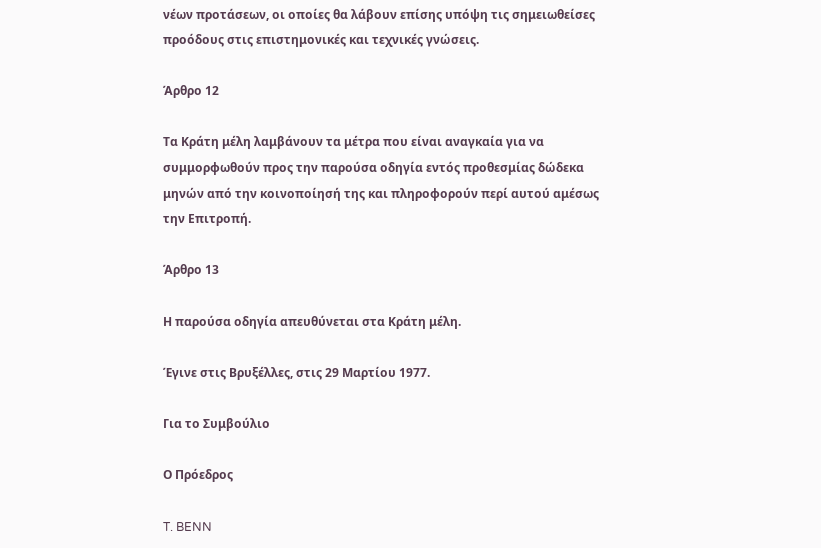νέων προτάσεων, οι οποίες θα λάβουν επίσης υπόψη τις σημειωθείσες προόδους στις επιστημονικές και τεχνικές γνώσεις.

Άρθρο 12

Τα Κράτη μέλη λαμβάνουν τα μέτρα που είναι αναγκαία για να συμμορφωθούν προς την παρούσα οδηγία εντός προθεσμίας δώδεκα μηνών από την κοινοποίησή της και πληροφορούν περί αυτού αμέσως την Επιτροπή.

Άρθρο 13

Η παρούσα οδηγία απευθύνεται στα Κράτη μέλη.

Έγινε στις Βρυξέλλες, στις 29 Μαρτίου 1977.

Για το Συμβούλιο

Ο Πρόεδρος

T. BENN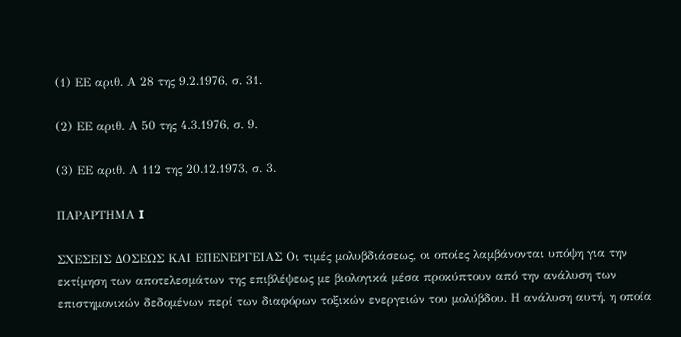(1) ΕΕ αριθ. Α 28 της 9.2.1976, σ. 31.

(2) ΕΕ αριθ. Α 50 της 4.3.1976, σ. 9.

(3) ΕΕ αριθ. Α 112 της 20.12.1973, σ. 3.

ΠΑΡΑΡΤΗΜΑ I

ΣΧΕΣΕΙΣ ΔΟΣΕΩΣ ΚΑΙ ΕΠΕΝΕΡΓΕΙΑΣ Οι τιμές μολυβδιάσεως, οι οποίες λαμβάνονται υπόψη για την εκτίμηση των αποτελεσμάτων της επιβλέψεως με βιολογικά μέσα προκύπτουν από την ανάλυση των επιστημονικών δεδομένων περί των διαφόρων τοξικών ενεργειών του μολύβδου. Η ανάλυση αυτή, η οποία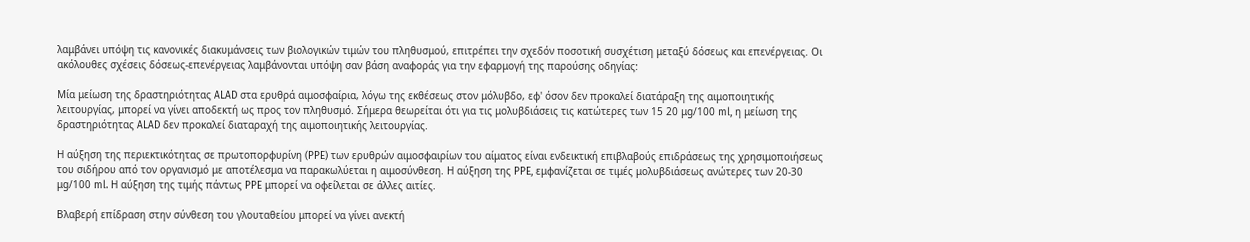λαμβάνει υπόψη τις κανονικές διακυμάνσεις των βιολογικών τιμών του πληθυσμού, επιτρέπει την σχεδόν ποσοτική συσχέτιση μεταξύ δόσεως και επενέργειας. Οι ακόλουθες σχέσεις δόσεως-επενέργειας λαμβάνονται υπόψη σαν βάση αναφοράς για την εφαρμογή της παρούσης οδηγίας:

Μία μείωση της δραστηριότητας ALAD στα ερυθρά αιμοσφαίρια, λόγω της εκθέσεως στον μόλυβδο, εφ' όσον δεν προκαλεί διατάραξη της αιμοποιητικής λειτουργίας, μπορεί να γίνει αποδεκτή ως προς τον πληθυσμό. Σήμερα θεωρείται ότι για τις μολυβδιάσεις τις κατώτερες των 15 20 μg/100 ml, η μείωση της δραστηριότητας ALAD δεν προκαλεί διαταραχή της αιμοποιητικής λειτουργίας.

Η αύξηση της περιεκτικότητας σε πρωτοπορφυρίνη (PPE) των ερυθρών αιμοσφαιρίων του αίματος είναι ενδεικτική επιβλαβούς επιδράσεως της χρησιμοποιήσεως του σιδήρου από τον οργανισμό με αποτέλεσμα να παρακωλύεται η αιμοσύνθεση. Η αύξηση της PPE, εμφανίζεται σε τιμές μολυβδιάσεως ανώτερες των 20-30 μg/100 ml. Η αύξηση της τιμής πάντως PPE μπορεί να οφείλεται σε άλλες αιτίες.

Βλαβερή επίδραση στην σύνθεση του γλουταθείου μπορεί να γίνει ανεκτή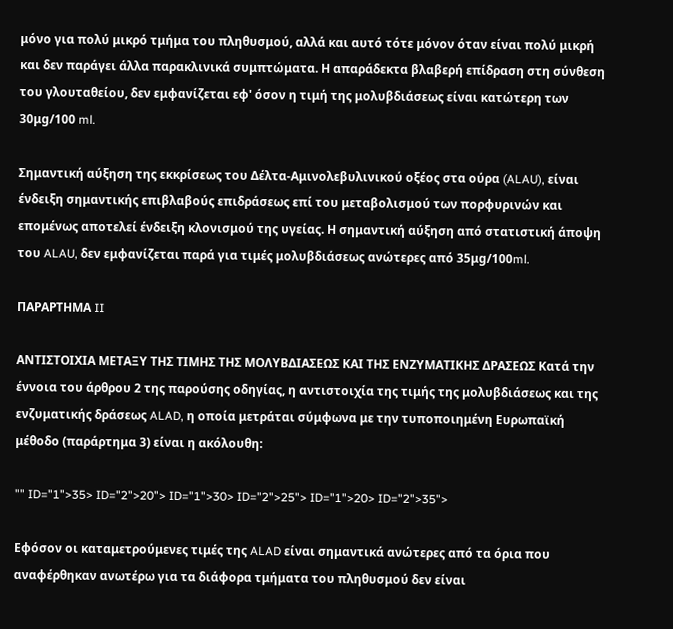μόνο για πολύ μικρό τμήμα του πληθυσμού, αλλά και αυτό τότε μόνον όταν είναι πολύ μικρή και δεν παράγει άλλα παρακλινικά συμπτώματα. Η απαράδεκτα βλαβερή επίδραση στη σύνθεση του γλουταθείου, δεν εμφανίζεται εφ' όσον η τιμή της μολυβδιάσεως είναι κατώτερη των 30μg/100 ml.

Σημαντική αύξηση της εκκρίσεως του Δέλτα-Αμινολεβυλινικού οξέος στα ούρα (ALAU), είναι ένδειξη σημαντικής επιβλαβούς επιδράσεως επί του μεταβολισμού των πορφυρινών και επομένως αποτελεί ένδειξη κλονισμού της υγείας. Η σημαντική αύξηση από στατιστική άποψη του ALAU, δεν εμφανίζεται παρά για τιμές μολυβδιάσεως ανώτερες από 35μg/100ml.

ΠΑΡΑΡΤΗΜΑ II

ΑΝΤΙΣΤΟΙΧΙΑ ΜΕΤΑΞΥ ΤΗΣ ΤΙΜΗΣ ΤΗΣ ΜΟΛΥΒΔΙΑΣΕΩΣ ΚΑΙ ΤΗΣ ΕΝΖΥΜΑΤΙΚΗΣ ΔΡΑΣΕΩΣ Κατά την έννοια του άρθρου 2 της παρούσης οδηγίας, η αντιστοιχία της τιμής της μολυβδιάσεως και της ενζυματικής δράσεως ALAD, η οποία μετράται σύμφωνα με την τυποποιημένη Ευρωπαϊκή μέθοδο (παράρτημα 3) είναι η ακόλουθη:

"" ID="1">35> ID="2">20"> ID="1">30> ID="2">25"> ID="1">20> ID="2">35">

Εφόσον οι καταμετρούμενες τιμές της ALAD είναι σημαντικά ανώτερες από τα όρια που αναφέρθηκαν ανωτέρω για τα διάφορα τμήματα του πληθυσμού δεν είναι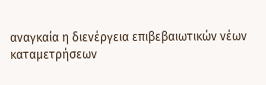αναγκαία η διενέργεια επιβεβαιωτικών νέων καταμετρήσεων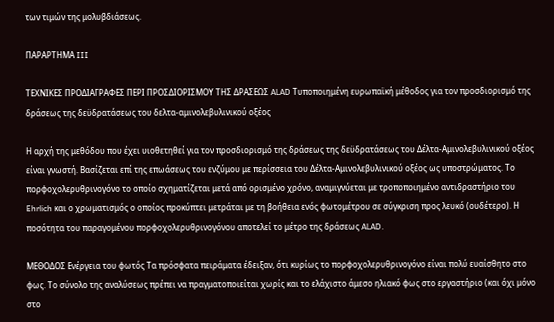των τιμών της μολυβδιάσεως.

ΠΑΡΑΡΤΗΜΑ III

ΤΕΧΝΙΚΕΣ ΠΡΟΔΙΑΓΡΑΦΕΣ ΠΕΡΙ ΠΡΟΣΔΙΟΡΙΣΜΟΥ ΤΗΣ ΔΡΑΣΕΩΣ ALAD Τυποποιημένη ευρωπαϊκή μέθοδος για τον προσδιορισμό της δράσεως της δεϋδρατάσεως του δελτα-αμινολεβυλινικού οξέος

Η αρχή της μεθόδου που έχει υιοθετηθεί για τον προσδιορισμό της δράσεως της δεϋδρατάσεως του Δέλτα-Αμινολεβυλινικού οξέος είναι γνωστή. Βασίζεται επί της επωάσεως του ενζύμου με περίσσεια του Δέλτα-Αμινολεβυλινικού οξέος ως υποστρώματος. Το πορφοχολερυθρινογόνο το οποίο σχηματίζεται μετά από ορισμένο χρόνο, αναμιγνύεται με τροποποιημένο αντιδραστήριο του Ehrlich και ο χρωματισμός ο οποίος προκύπτει μετράται με τη βοήθεια ενός φωτομέτρου σε σύγκριση προς λευκό (ουδέτερο). Η ποσότητα του παραγομένου πορφοχολερυθρινογόνου αποτελεί το μέτρο της δράσεως ALAD.

ΜΕΘΟΔΟΣ Ενέργεια του φωτός Τα πρόσφατα πειράματα έδειξαν, ότι κυρίως το πορφοχολερυθρινογόνο είναι πολύ ευαίσθητο στο φως. Το σύνολο της αναλύσεως πρέπει να πραγματοποιείται χωρίς και το ελάχιστο άμεσο ηλιακό φως στο εργαστήριο (και όχι μόνο στο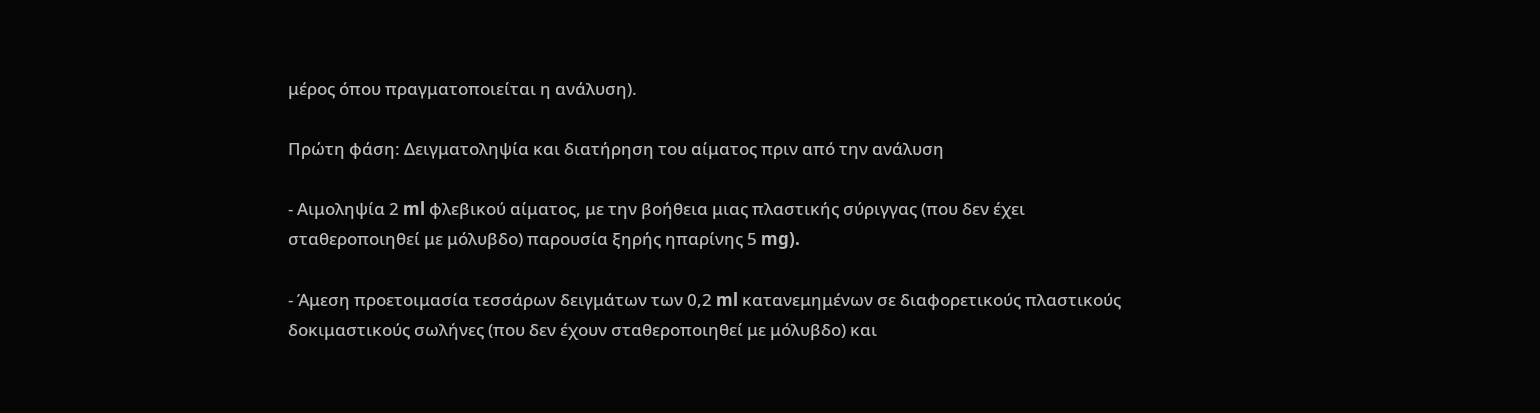μέρος όπου πραγματοποιείται η ανάλυση).

Πρώτη φάση: Δειγματοληψία και διατήρηση του αίματος πριν από την ανάλυση

- Αιμοληψία 2 ml φλεβικού αίματος, με την βοήθεια μιας πλαστικής σύριγγας (που δεν έχει σταθεροποιηθεί με μόλυβδο) παρουσία ξηρής ηπαρίνης 5 mg).

- Άμεση προετοιμασία τεσσάρων δειγμάτων των 0,2 ml κατανεμημένων σε διαφορετικούς πλαστικούς δοκιμαστικούς σωλήνες (που δεν έχουν σταθεροποιηθεί με μόλυβδο) και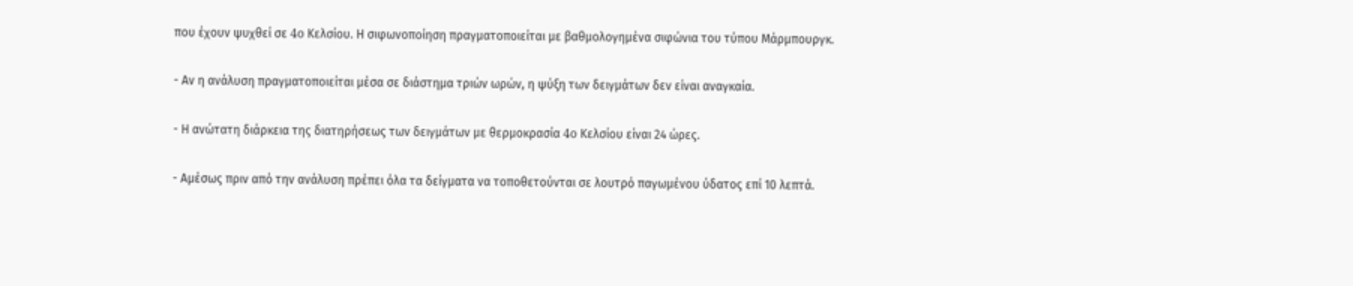που έχουν ψυχθεί σε 4o Κελσίου. Η σιφωνοποίηση πραγματοποιείται με βαθμολογημένα σιφώνια του τύπου Μάρμπουργκ.

- Αν η ανάλυση πραγματοποιείται μέσα σε διάστημα τριών ωρών, η ψύξη των δειγμάτων δεν είναι αναγκαία.

- Η ανώτατη διάρκεια της διατηρήσεως των δειγμάτων με θερμοκρασία 4o Κελσίου είναι 24 ώρες.

- Αμέσως πριν από την ανάλυση πρέπει όλα τα δείγματα να τοποθετούνται σε λουτρό παγωμένου ύδατος επί 10 λεπτά.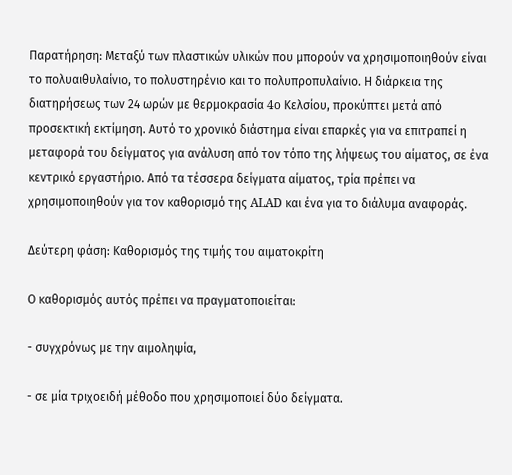Παρατήρηση: Μεταξύ των πλαστικών υλικών που μπορούν να χρησιμοποιηθούν είναι το πολυαιθυλαίνιο, το πολυστηρένιο και το πολυπροπυλαίνιο. Η διάρκεια της διατηρήσεως των 24 ωρών με θερμοκρασία 4o Κελσίου, προκύπτει μετά από προσεκτική εκτίμηση. Αυτό το χρονικό διάστημα είναι επαρκές για να επιτραπεί η μεταφορά του δείγματος για ανάλυση από τον τόπο της λήψεως του αίματος, σε ένα κεντρικό εργαστήριο. Από τα τέσσερα δείγματα αίματος, τρία πρέπει να χρησιμοποιηθούν για τον καθορισμό της ALAD και ένα για το διάλυμα αναφοράς.

Δεύτερη φάση: Καθορισμός της τιμής του αιματοκρίτη

Ο καθορισμός αυτός πρέπει να πραγματοποιείται:

- συγχρόνως με την αιμοληψία,

- σε μία τριχοειδή μέθοδο που χρησιμοποιεί δύο δείγματα.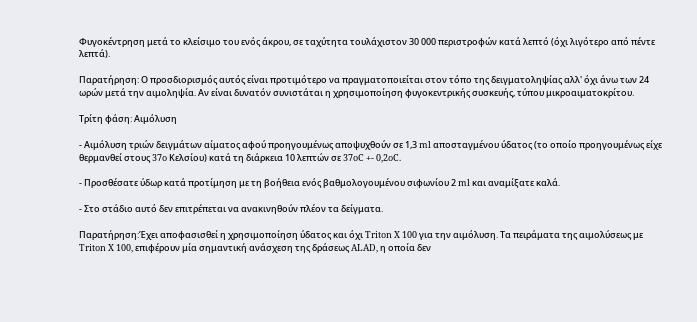Φυγοκέντρηση μετά το κλείσιμο του ενός άκρου, σε ταχύτητα τουλάχιστον 30 000 περιστροφών κατά λεπτό (όχι λιγότερο από πέντε λεπτά).

Παρατήρηση: Ο προσδιορισμός αυτός είναι προτιμότερο να πραγματοποιείται στον τόπο της δειγματοληψίας αλλ' όχι άνω των 24 ωρών μετά την αιμοληψία. Αν είναι δυνατόν συνιστάται η χρησιμοποίηση φυγοκεντρικής συσκευής, τύπου μικροαιματοκρίτου.

Τρίτη φάση: Αιμόλυση

- Αιμόλυση τριών δειγμάτων αίματος αφού προηγουμένως αποψυχθούν σε 1,3 ml αποσταγμένου ύδατος (το οποίο προηγουμένως είχε θερμανθεί στους 37o Κελσίου) κατά τη διάρκεια 10 λεπτών σε 37oC +- 0,2oC.

- Προσθέσατε ύδωρ κατά προτίμηση με τη βοήθεια ενός βαθμολογουμένου σιφωνίου 2 ml και αναμίξατε καλά.

- Στο στάδιο αυτό δεν επιτρέπεται να ανακινηθούν πλέον τα δείγματα.

Παρατήρηση:Έχει αποφασισθεί η χρησιμοποίηση ύδατος και όχι Triton X 100 για την αιμόλυση. Τα πειράματα της αιμολύσεως με Triton X 100, επιφέρουν μία σημαντική ανάσχεση της δράσεως ALAD, η οποία δεν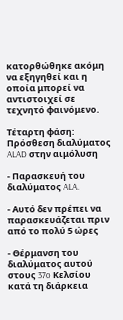κατορθώθηκε ακόμη να εξηγηθεί και η οποία μπορεί να αντιστοιχεί σε τεχνητό φαινόμενο.

Τέταρτη φάση: Πρόσθεση διαλύματος ALAD στην αιμόλυση

- Παρασκευή του διαλύματος ALA.

- Αυτό δεν πρέπει να παρασκευάζεται πριν από το πολύ 5 ώρες

- Θέρμανση του διαλύματος αυτού στους 37o Κελσίου κατά τη διάρκεια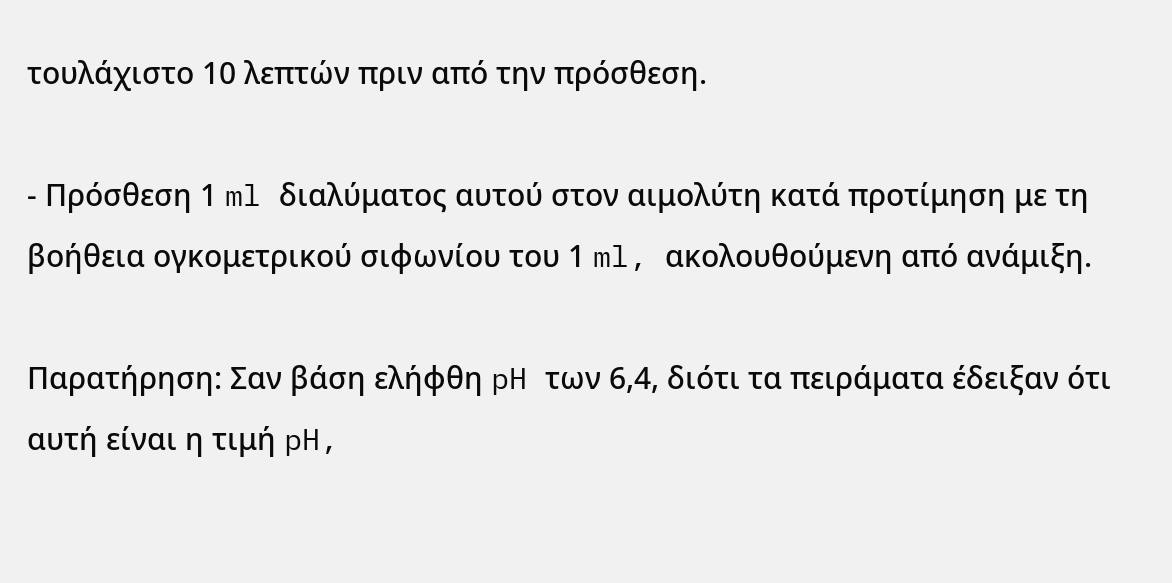τουλάχιστο 10 λεπτών πριν από την πρόσθεση.

- Πρόσθεση 1 ml διαλύματος αυτού στον αιμολύτη κατά προτίμηση με τη βοήθεια ογκομετρικού σιφωνίου του 1 ml, ακολουθούμενη από ανάμιξη.

Παρατήρηση: Σαν βάση ελήφθη pH των 6,4, διότι τα πειράματα έδειξαν ότι αυτή είναι η τιμή pH,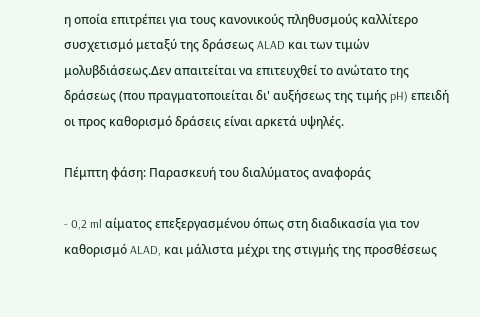η οποία επιτρέπει για τους κανονικούς πληθυσμούς καλλίτερο συσχετισμό μεταξύ της δράσεως ALAD και των τιμών μολυβδιάσεως.Δεν απαιτείται να επιτευχθεί το ανώτατο της δράσεως (που πραγματοποιείται δι' αυξήσεως της τιμής pH) επειδή οι προς καθορισμό δράσεις είναι αρκετά υψηλές.

Πέμπτη φάση: Παρασκευή του διαλύματος αναφοράς

- 0,2 ml αίματος επεξεργασμένου όπως στη διαδικασία για τον καθορισμό ALAD, και μάλιστα μέχρι της στιγμής της προσθέσεως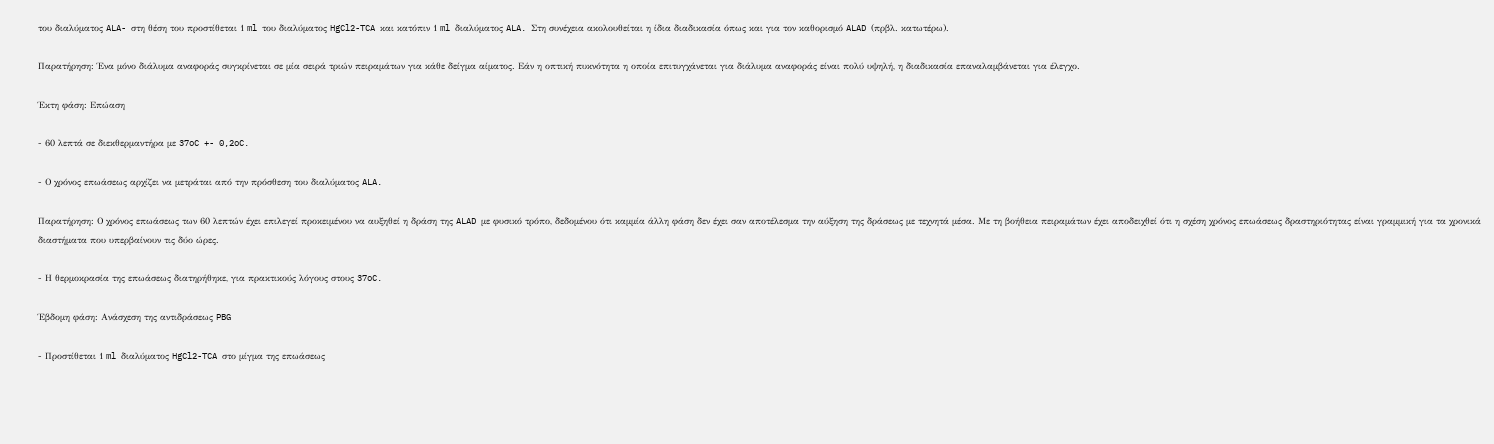του διαλύματος ALA- στη θέση του προστίθεται 1 ml του διαλύματος HgCl2-TCA και κατόπιν 1 ml διαλύματος ALA. Στη συνέχεια ακολουθείται η ίδια διαδικασία όπως και για τον καθορισμό ALAD (πρβλ. κατωτέρω).

Παρατήρηση: Ένα μόνο διάλυμα αναφοράς συγκρίνεται σε μία σειρά τριών πειραμάτων για κάθε δείγμα αίματος. Εάν η οπτική πυκνότητα η οποία επιτυγχάνεται για διάλυμα αναφοράς είναι πολύ υψηλή, η διαδικασία επαναλαμβάνεται για έλεγχο.

Έκτη φάση: Επώαση

- 60 λεπτά σε διεκθερμαντήρα με 37oC +- 0,2oC.

- Ο χρόνος επωάσεως αρχίζει να μετράται από την πρόσθεση του διαλύματος ALA.

Παρατήρηση: Ο χρόνος επωάσεως των 60 λεπτών έχει επιλεγεί προκειμένου να αυξηθεί η δράση της ALAD με φυσικό τρόπο, δεδομένου ότι καμμία άλλη φάση δεν έχει σαν αποτέλεσμα την αύξηση της δράσεως με τεχνητά μέσα. Με τη βοήθεια πειραμάτων έχει αποδειχθεί ότι η σχέση χρόνος επωάσεως δραστηριότητας είναι γραμμική για τα χρονικά διαστήματα που υπερβαίνουν τις δύο ώρες.

- Η θερμοκρασία της επωάσεως διατηρήθηκε, για πρακτικούς λόγους στους 37oC.

Έβδομη φάση: Ανάσχεση της αντιδράσεως PBG

- Προστίθεται 1 ml διαλύματος HgCl2-TCA στο μίγμα της επωάσεως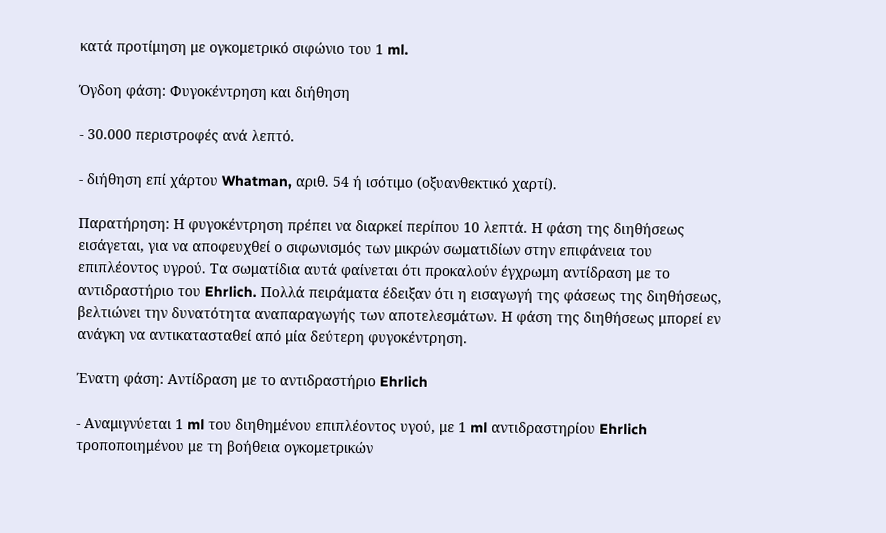κατά προτίμηση με ογκομετρικό σιφώνιο του 1 ml.

Όγδοη φάση: Φυγοκέντρηση και διήθηση

- 30.000 περιστροφές ανά λεπτό.

- διήθηση επί χάρτου Whatman, αριθ. 54 ή ισότιμο (οξυανθεκτικό χαρτί).

Παρατήρηση: Η φυγοκέντρηση πρέπει να διαρκεί περίπου 10 λεπτά. Η φάση της διηθήσεως εισάγεται, για να αποφευχθεί ο σιφωνισμός των μικρών σωματιδίων στην επιφάνεια του επιπλέοντος υγρού. Τα σωματίδια αυτά φαίνεται ότι προκαλούν έγχρωμη αντίδραση με το αντιδραστήριο του Ehrlich. Πολλά πειράματα έδειξαν ότι η εισαγωγή της φάσεως της διηθήσεως, βελτιώνει την δυνατότητα αναπαραγωγής των αποτελεσμάτων. Η φάση της διηθήσεως μπορεί εν ανάγκη να αντικατασταθεί από μία δεύτερη φυγοκέντρηση.

Ένατη φάση: Αντίδραση με το αντιδραστήριο Ehrlich

- Αναμιγνύεται 1 ml του διηθημένου επιπλέοντος υγού, με 1 ml αντιδραστηρίου Ehrlich τροποποιημένου με τη βοήθεια ογκομετρικών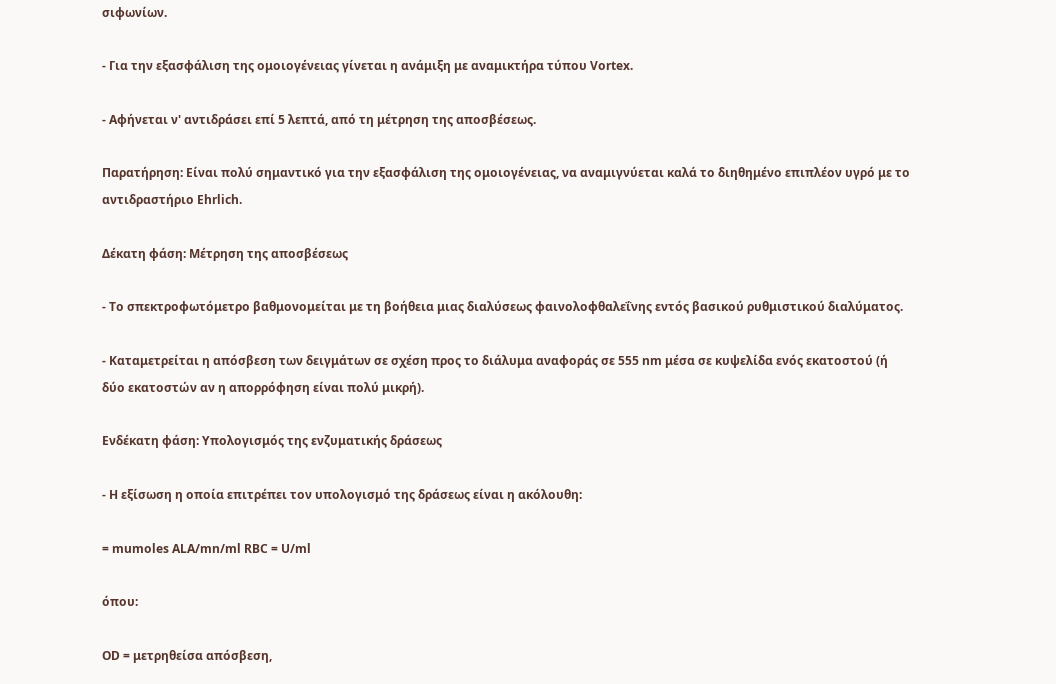σιφωνίων.

- Για την εξασφάλιση της ομοιογένειας γίνεται η ανάμιξη με αναμικτήρα τύπου Vortex.

- Αφήνεται ν' αντιδράσει επί 5 λεπτά, από τη μέτρηση της αποσβέσεως.

Παρατήρηση: Είναι πολύ σημαντικό για την εξασφάλιση της ομοιογένειας, να αναμιγνύεται καλά το διηθημένο επιπλέον υγρό με το αντιδραστήριο Ehrlich.

Δέκατη φάση: Μέτρηση της αποσβέσεως

- Το σπεκτροφωτόμετρο βαθμονομείται με τη βοήθεια μιας διαλύσεως φαινολοφθαλεΐνης εντός βασικού ρυθμιστικού διαλύματος.

- Καταμετρείται η απόσβεση των δειγμάτων σε σχέση προς το διάλυμα αναφοράς σε 555 nm μέσα σε κυψελίδα ενός εκατοστού (ή δύο εκατοστών αν η απορρόφηση είναι πολύ μικρή).

Ενδέκατη φάση: Υπολογισμός της ενζυματικής δράσεως

- Η εξίσωση η οποία επιτρέπει τον υπολογισμό της δράσεως είναι η ακόλουθη:

= mumoles ALA/mn/ml RBC = U/ml

όπου:

OD = μετρηθείσα απόσβεση,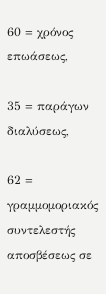60 = χρόνος επωάσεως,

35 = παράγων διαλύσεως,

62 = γραμμομοριακός συντελεστής αποσβέσεως σε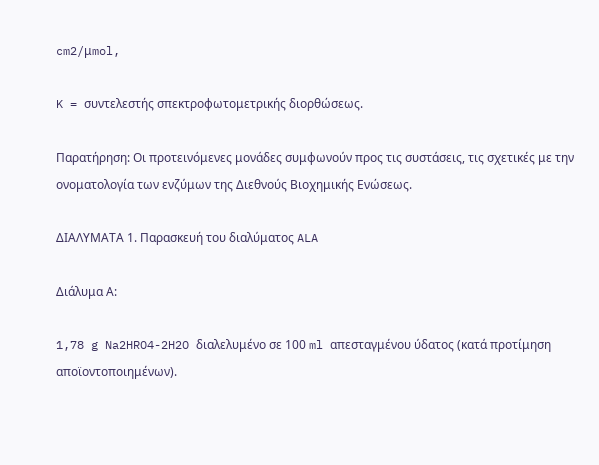cm2/μmol,

K = συντελεστής σπεκτροφωτομετρικής διορθώσεως.

Παρατήρηση: Οι προτεινόμενες μονάδες συμφωνούν προς τις συστάσεις, τις σχετικές με την ονοματολογία των ενζύμων της Διεθνούς Βιοχημικής Ενώσεως.

ΔΙΑΛΥΜΑΤΑ 1. Παρασκευή του διαλύματος ALA

Διάλυμα Α:

1,78 g Na2HRO4-2H2O διαλελυμένο σε 100 ml απεσταγμένου ύδατος (κατά προτίμηση αποϊοντοποιημένων).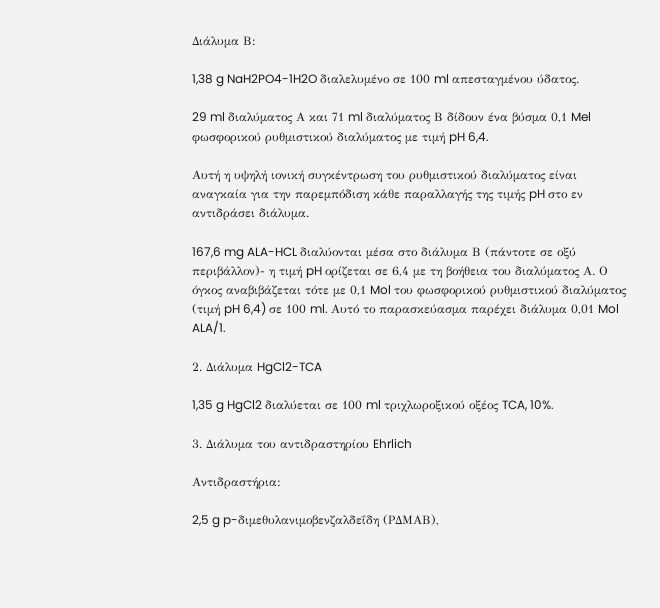Διάλυμα Β:

1,38 g NaH2PO4-1H2O διαλελυμένο σε 100 ml απεσταγμένου ύδατος.

29 ml διαλύματος Α και 71 ml διαλύματος Β δίδουν ένα βύσμα 0,1 Mel φωσφορικού ρυθμιστικού διαλύματος με τιμή pH 6,4.

Αυτή η υψηλή ιονική συγκέντρωση του ρυθμιστικού διαλύματος είναι αναγκαία για την παρεμπόδιση κάθε παραλλαγής της τιμής pH στο εν αντιδράσει διάλυμα.

167,6 mg ALA-HCL διαλύονται μέσα στο διάλυμα Β (πάντοτε σε οξύ περιβάλλον)- η τιμή pH ορίζεται σε 6,4 με τη βοήθεια του διαλύματος Α. Ο όγκος αναβιβάζεται τότε με 0,1 Mol του φωσφορικού ρυθμιστικού διαλύματος (τιμή pH 6,4) σε 100 ml. Αυτό το παρασκεύασμα παρέχει διάλυμα 0,01 Mol ALA/1.

2. Διάλυμα HgCl2-TCA

1,35 g HgCl2 διαλύεται σε 100 ml τριχλωροξικού οξέος TCA, 10%.

3. Διάλυμα του αντιδραστηρίου Ehrlich

Αντιδραστήρια:

2,5 g p-διμεθυλανιμοβενζαλδεΐδη (ΡΔΜΑΒ),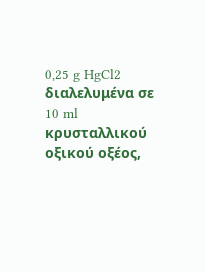0,25 g HgCl2 διαλελυμένα σε 10 ml κρυσταλλικού οξικού οξέος,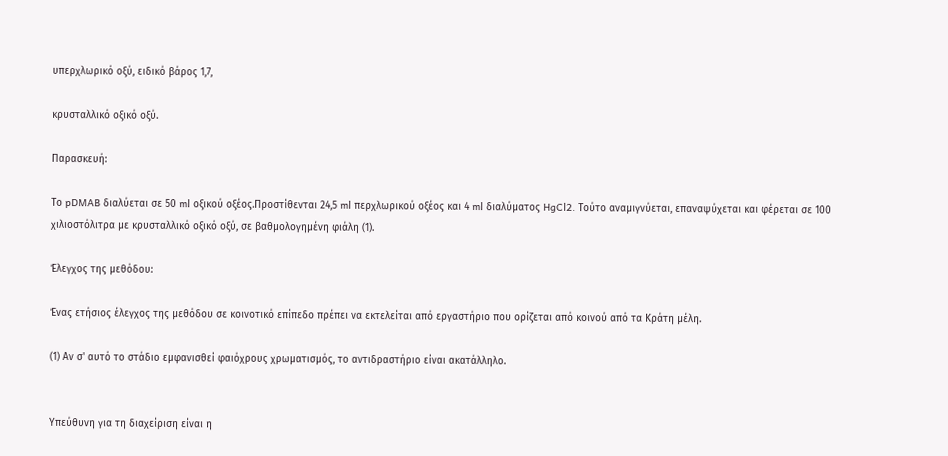υπερχλωρικό οξύ, ειδικό βάρος 1,7,

κρυσταλλικό οξικό οξύ.

Παρασκευή:

Το pDMAB διαλύεται σε 50 ml οξικού οξέος.Προστίθενται 24,5 ml περχλωρικού οξέος και 4 ml διαλύματος HgCl2. Τούτο αναμιγνύεται, επαναψύχεται και φέρεται σε 100 χιλιοστόλιτρα με κρυσταλλικό οξικό οξύ, σε βαθμολογημένη φιάλη (1).

Έλεγχος της μεθόδου:

Ένας ετήσιος έλεγχος της μεθόδου σε κοινοτικό επίπεδο πρέπει να εκτελείται από εργαστήριο που ορίζεται από κοινού από τα Κράτη μέλη.

(1) Αν σ' αυτό το στάδιο εμφανισθεί φαιόχρους χρωματισμός, το αντιδραστήριο είναι ακατάλληλο.


Υπεύθυνη για τη διαχείριση είναι η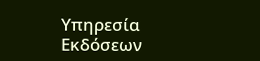Υπηρεσία Εκδόσεων